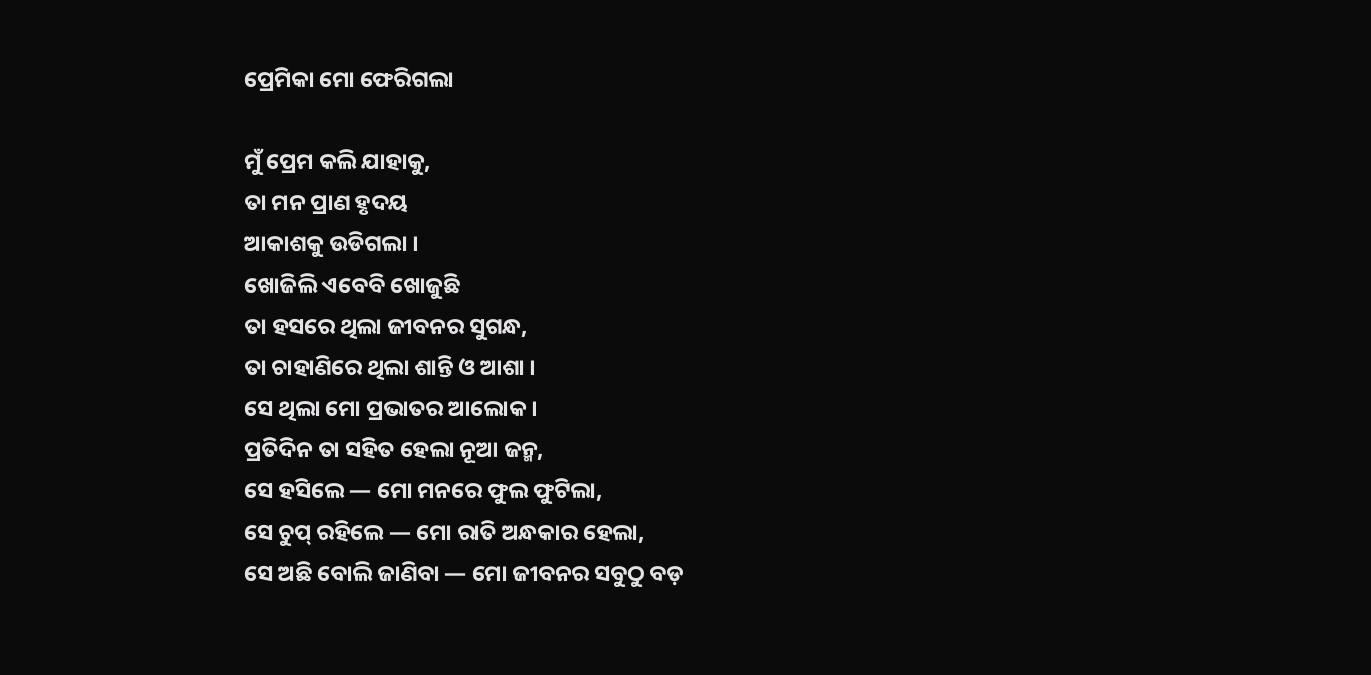ପ୍ରେମିକା ମୋ ଫେରିଗଲା

ମୁଁ ପ୍ରେମ କଲି ଯାହାକୁ,
ତା ମନ ପ୍ରାଣ ହୃଦୟ
ଆକାଶକୁ ଉଡିଗଲା ।
ଖୋଜିଲି ଏବେବି ଖୋଜୁଛି
ତା ହସରେ ଥିଲା ଜୀବନର ସୁଗନ୍ଧ,
ତା ଚାହାଣିରେ ଥିଲା ଶାନ୍ତି ଓ ଆଶା ।
ସେ ଥିଲା ମୋ ପ୍ରଭାତର ଆଲୋକ ।
ପ୍ରତିଦିନ ତା ସହିତ ହେଲା ନୂଆ ଜନ୍ମ,
ସେ ହସିଲେ — ମୋ ମନରେ ଫୁଲ ଫୁଟିଲା,
ସେ ଚୁପ୍ ରହିଲେ — ମୋ ରାତି ଅନ୍ଧକାର ହେଲା,
ସେ ଅଛି ବୋଲି ଜାଣିବା — ମୋ ଜୀବନର ସବୁଠୁ ବଡ଼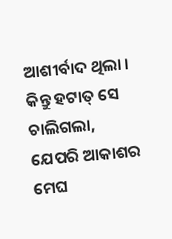ଆଶୀର୍ବାଦ ଥିଲା ।
କିନ୍ତୁ ହଟାତ୍ ସେ ଚାଲିଗଲା,
ଯେପରି ଆକାଶର ମେଘ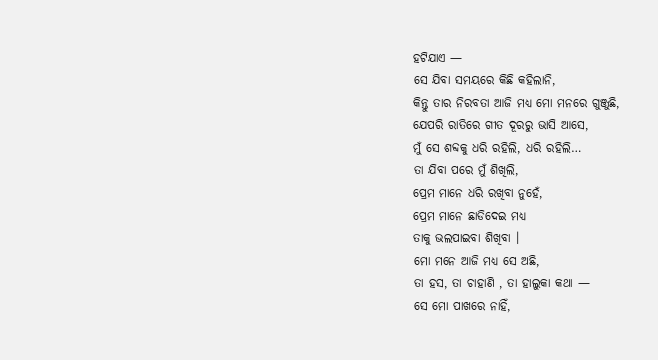ହଟିଯାଏ —
ସେ ଯିବା ସମୟରେ କିଛି କହିଲାନି,
କିନ୍ତୁ ତାର ନିରବତା ଆଜି ମଧ୍ୟ ମୋ ମନରେ ଗୁଞ୍ଜୁଛି,
ଯେପରି ରାତିରେ ଗୀତ ଦୂରରୁ ଭାସି ଆସେ,
ମୁଁ ସେ ଶବ୍ଦକୁ ଧରି ରହିଲି, ଧରି ରହିଲି…
ତା ଯିବା ପରେ ମୁଁ ଶିଖିଲି,
ପ୍ରେମ ମାନେ ଧରି ରଖିବା ନୁହେଁ,
ପ୍ରେମ ମାନେ ଛାଡିଦେଇ ମଧ୍ୟ
ତାକୁ ଭଲପାଇବା ଶିଖିବା ।
ମୋ ମନେ ଆଜି ମଧ୍ୟ ସେ ଅଛି,
ତା ହସ, ତା ଚାହାଣି , ତା ହାଲୁକା କଥା —
ସେ ମୋ ପାଖରେ ନାହିଁ,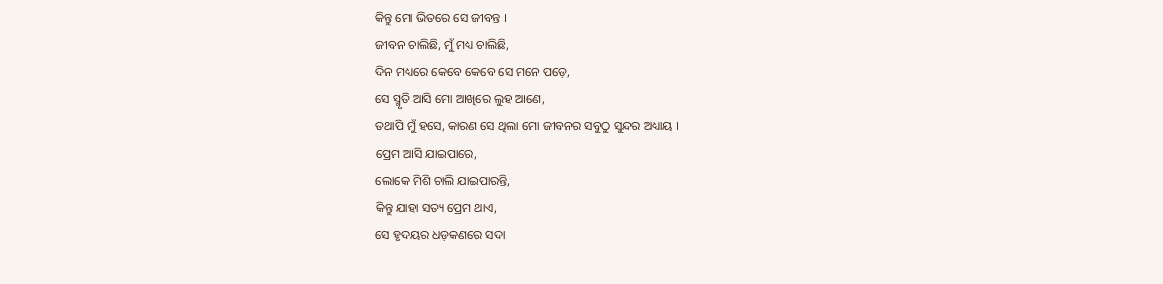କିନ୍ତୁ ମୋ ଭିତରେ ସେ ଜୀବନ୍ତ ।
ଜୀବନ ଚାଲିଛି, ମୁଁ ମଧ୍ୟ ଚାଲିଛି,
ଦିନ ମଧ୍ୟରେ କେବେ କେବେ ସେ ମନେ ପଡ଼େ,
ସେ ସ୍ମୃତି ଆସି ମୋ ଆଖିରେ ଲୁହ ଆଣେ,
ତଥାପି ମୁଁ ହସେ, କାରଣ ସେ ଥିଲା ମୋ ଜୀବନର ସବୁଠୁ ସୁନ୍ଦର ଅଧ୍ୟାୟ ।
ପ୍ରେମ ଆସି ଯାଇପାରେ,
ଲୋକେ ମିଶି ଚାଲି ଯାଇପାରନ୍ତି,
କିନ୍ତୁ ଯାହା ସତ୍ୟ ପ୍ରେମ ଥାଏ,
ସେ ହୃଦୟର ଧଡ଼କଣରେ ସଦା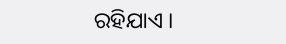ରହିଯାଏ ।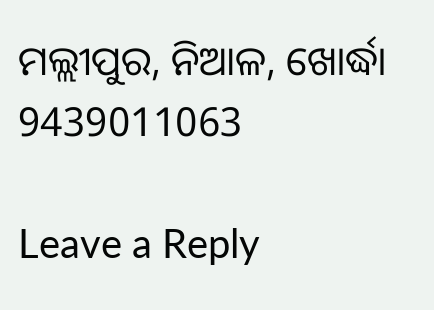ମଲ୍ଲୀପୁର, ନିଆଳ, ଖୋର୍ଦ୍ଧା
9439011063

Leave a Reply